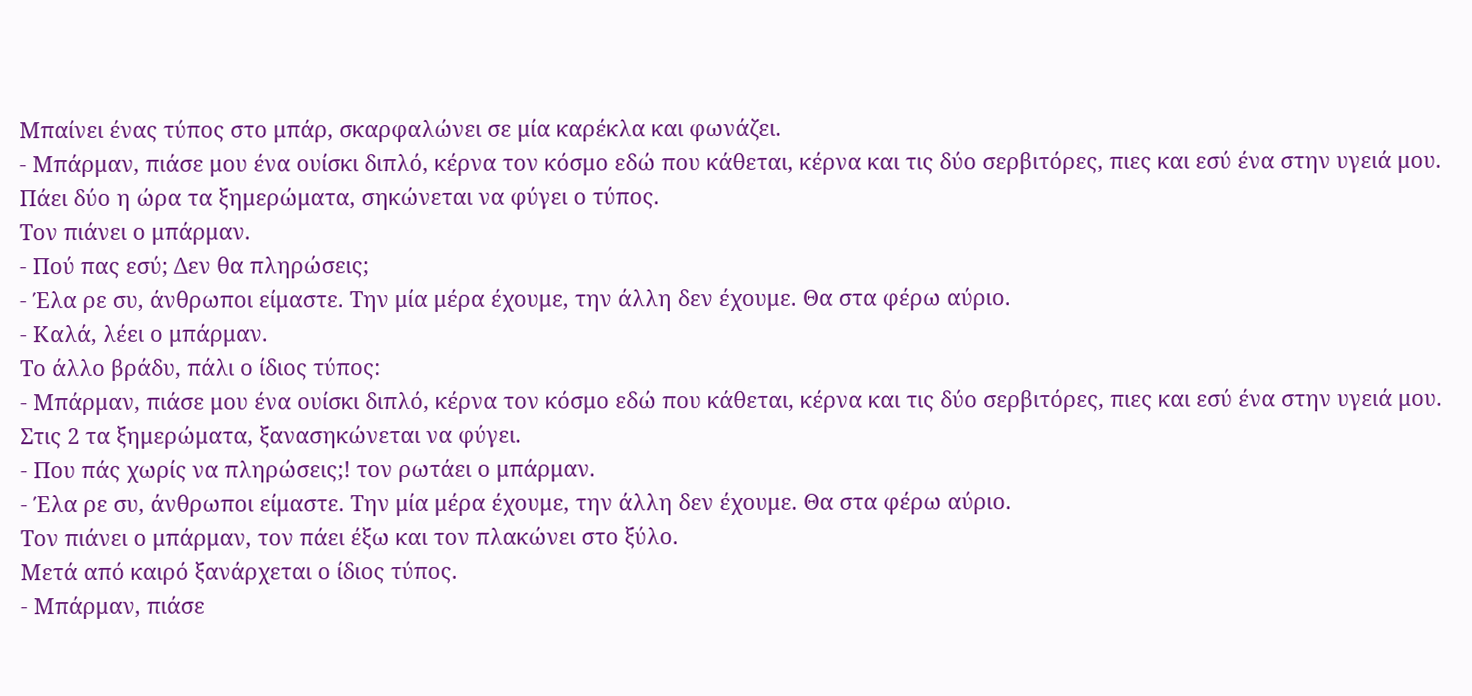Μπαίνει ένας τύπος στο μπάρ, σκαρφαλώνει σε μία καρέκλα και φωνάζει.
- Μπάρμαν, πιάσε μου ένα ουίσκι διπλό, κέρνα τον κόσμο εδώ που κάθεται, κέρνα και τις δύο σερβιτόρες, πιες και εσύ ένα στην υγειά μου.
Πάει δύο η ώρα τα ξημερώματα, σηκώνεται να φύγει ο τύπος.
Τον πιάνει ο μπάρμαν.
- Πού πας εσύ; Δεν θα πληρώσεις;
- Έλα ρε συ, άνθρωποι είμαστε. Την μία μέρα έχουμε, την άλλη δεν έχουμε. Θα στα φέρω αύριο.
- Καλά, λέει ο μπάρμαν.
Το άλλο βράδυ, πάλι ο ίδιος τύπος:
- Μπάρμαν, πιάσε μου ένα ουίσκι διπλό, κέρνα τον κόσμο εδώ που κάθεται, κέρνα και τις δύο σερβιτόρες, πιες και εσύ ένα στην υγειά μου.
Στις 2 τα ξημερώματα, ξανασηκώνεται να φύγει.
- Που πάς χωρίς να πληρώσεις;! τον ρωτάει ο μπάρμαν.
- Έλα ρε συ, άνθρωποι είμαστε. Την μία μέρα έχουμε, την άλλη δεν έχουμε. Θα στα φέρω αύριο.
Τον πιάνει ο μπάρμαν, τον πάει έξω και τον πλακώνει στο ξύλο.
Μετά από καιρό ξανάρχεται ο ίδιος τύπος.
- Μπάρμαν, πιάσε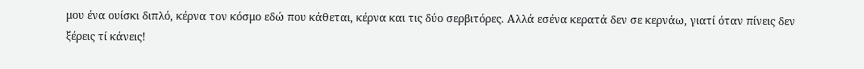μου ένα ουίσκι διπλό, κέρνα τον κόσμο εδώ που κάθεται, κέρνα και τις δύο σερβιτόρες. Αλλά εσένα κερατά δεν σε κερνάω, γιατί όταν πίνεις δεν ξέρεις τί κάνεις!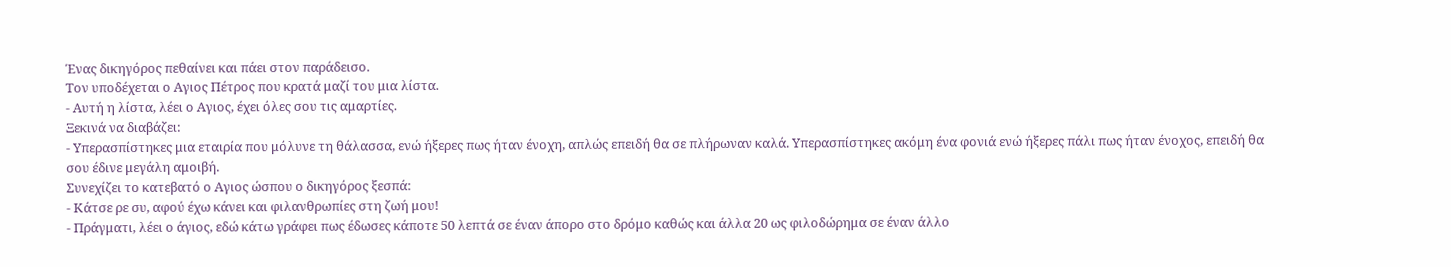Ένας δικηγόρος πεθαίνει και πάει στον παράδεισο.
Τον υποδέχεται ο Αγιος Πέτρος που κρατά μαζί του μια λίστα.
- Αυτή η λίστα, λέει ο Αγιος, έχει όλες σου τις αμαρτίες.
Ξεκινά να διαβάζει:
- Υπερασπίστηκες μια εταιρία που μόλυνε τη θάλασσα, ενώ ήξερες πως ήταν ένοχη, απλώς επειδή θα σε πλήρωναν καλά. Υπερασπίστηκες ακόμη ένα φονιά ενώ ήξερες πάλι πως ήταν ένοχος, επειδή θα σου έδινε μεγάλη αμοιβή.
Συνεχίζει το κατεβατό ο Αγιος ώσπου ο δικηγόρος ξεσπά:
- Κάτσε ρε συ, αφού έχω κάνει και φιλανθρωπίες στη ζωή μου!
- Πράγματι, λέει ο άγιος, εδώ κάτω γράφει πως έδωσες κάποτε 50 λεπτά σε έναν άπορο στο δρόμο καθώς και άλλα 20 ως φιλοδώρημα σε έναν άλλο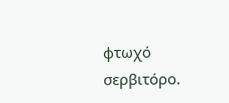φτωχό σερβιτόρο.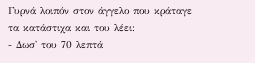Γυρνά λοιπόν στον άγγελο που κράταγε τα κατάστιχα και του λέει:
- Δωσ' του 70 λεπτά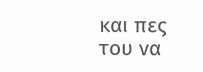και πες του να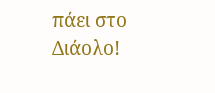πάει στο Διάολο!